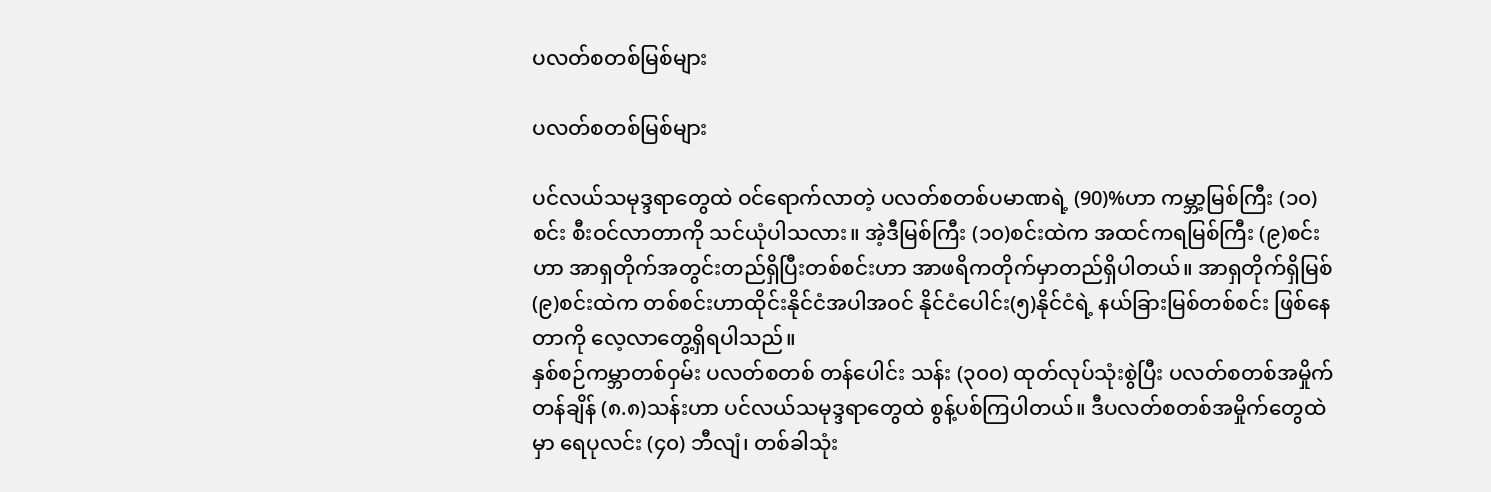ပလတ်စတစ်မြစ်များ

ပလတ်စတစ်မြစ်များ

ပင်လယ်သမုဒ္ဒရာတွေထဲ ဝင်ရောက်လာတဲ့ ပလတ်စတစ်ပမာဏရဲ့ (90)%ဟာ ကမ္ဘာ့မြစ်ကြီး (၁၀)စင်း စီးဝင်လာတာကို သင်ယုံပါသလား။ အဲ့ဒီမြစ်ကြီး (၁၀)စင်းထဲက အထင်ကရမြစ်ကြီး (၉)စင်းဟာ အာရှတိုက်အတွင်းတည်ရှိပြီးတစ်စင်းဟာ အာဖရိကတိုက်မှာတည်ရှိပါတယ်။ အာရှတိုက်ရှိမြစ်(၉)စင်းထဲက တစ်စင်းဟာထိုင်းနိုင်ငံအပါအဝင် နိုင်ငံပေါင်း(၅)နိုင်ငံရဲ့ နယ်ခြားမြစ်တစ်စင်း ဖြစ်နေတာကို လေ့လာတွေ့ရှိရပါသည်။
နှစ်စဉ်ကမ္ဘာတစ်ဝှမ်း ပလတ်စတစ် တန်ပေါင်း သန်း (၃၀၀) ထုတ်လုပ်သုံးစွဲပြီး ပလတ်စတစ်အမှိုက် တန်ချိန် (၈.၈)သန်းဟာ ပင်လယ်သမုဒ္ဒရာတွေထဲ စွန့်ပစ်ကြပါတယ်။ ဒီပလတ်စတစ်အမှိုက်တွေထဲမှာ ရေပုလင်း (၄၀) ဘီလျံ၊ တစ်ခါသုံး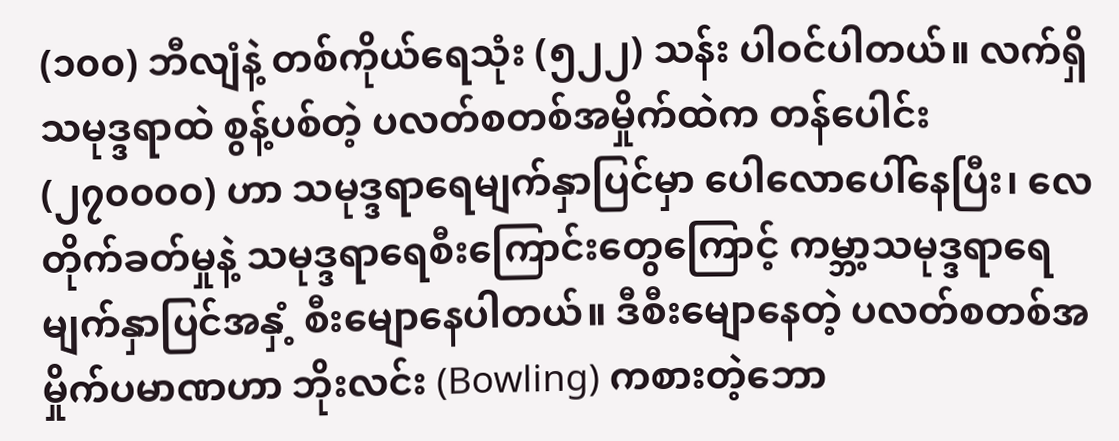(၁၀၀) ဘီလျံနဲ့ တစ်ကိုယ်ရေသုံး (၅၂၂) သန်း ပါဝင်ပါတယ်။ လက်ရှိသမုဒ္ဒရာထဲ စွန့်ပစ်တဲ့ ပလတ်စတစ်အမှိုက်ထဲက တန်ပေါင်း (၂၇၀၀၀၀) ဟာ သမုဒ္ဒရာရေမျက်နှာပြင်မှာ ပေါလောပေါ်နေပြီး၊ လေတိုက်ခတ်မှုနဲ့ သမုဒ္ဒရာရေစီးကြောင်းတွေကြောင့် ကမ္ဘာ့သမုဒ္ဒရာရေမျက်နှာပြင်အနှံ့ စီးမျောနေပါတယ်။ ဒီစီးမျောနေတဲ့ ပလတ်စတစ်အမှိုက်ပမာဏဟာ ဘိုးလင်း (Bowling) ကစားတဲ့ဘော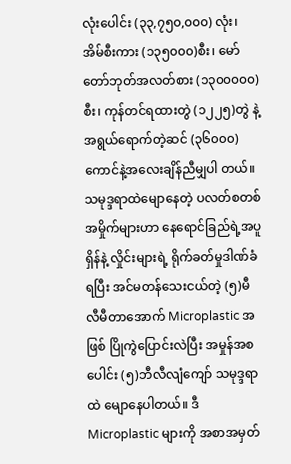လုံးပေါင်း (၃၃,၇၅၀,၀၀၀) လုံး၊ အိမ်စီးကား (၁၃၅၀၀၀)စီး၊ မော်တော်ဘုတ်အလတ်စား (၁၃၀၀၀၀၀)စီး၊ ကုန်တင်ရထားတွဲ (၁၂၂၅)တွဲ နဲ့ အရွယ်ရောက်တဲ့ဆင် (၃၆၀၀၀) ကောင်နဲ့အလေးချိန်ညီမျှပါ တယ်။
သမုဒ္ဒရာထဲမျောနေတဲ့ ပလတ်စတစ်အမှိုက်များဟာ နေရောင်ခြည်ရဲ့အပူရှိန်နဲ့ လှိုင်းများရဲ့ ရိုက်ခတ်မှုဒါဏ်ခံရပြီး အင်မတန်သေးငယ်တဲ့ (၅)မီလီမီတာအောက် Microplastic အဖြစ် ပြိုကွဲပြောင်းလဲပြီး အမှုန်အစပေါင်း (၅)ဘီလီလျံကျော် သမုဒ္ဒရာထဲ မျောနေပါတယ်။ ဒီMicroplastic များကို အစာအမှတ်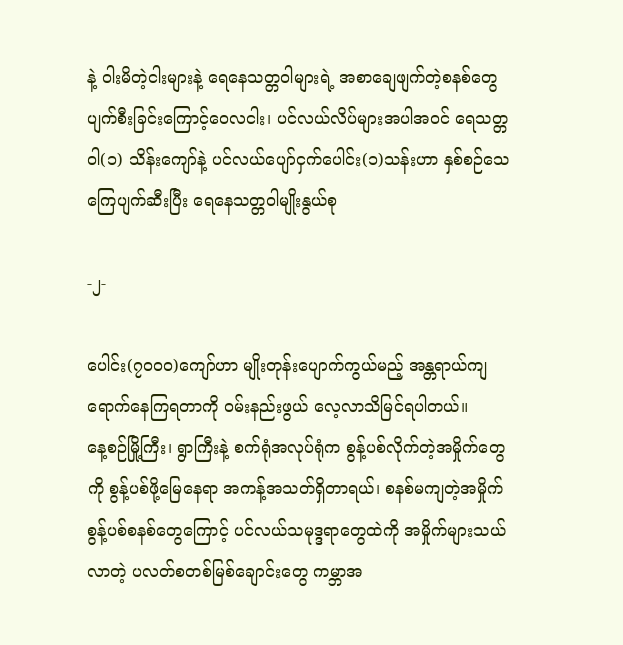နဲ့ ဝါးမိတဲ့ငါးများနဲ့ ရေနေသတ္တဝါများရဲ့ အစာချေဖျက်တဲ့စနစ်တွေ ပျက်စီးခြင်းကြောင့်ဝေလငါး၊ ပင်လယ်လိပ်များအပါအဝင် ရေသတ္တဝါ(၁) သိန်းကျော်နဲ့ ပင်လယ်ပျော်ငှက်ပေါင်း(၁)သန်းဟာ နှစ်စဉ်သေကြေပျက်ဆီးပြီး ရေနေသတ္တဝါမျိုးနွယ်စု

-၂-

ပေါင်း(၇၀၀၀)ကျော်ဟာ မျိုးတုန်းပျောက်ကွယ်မည့် အန္တရာယ်ကျရောက်နေကြရတာကို ဝမ်းနည်းဖွယ် လေ့လာသိမြင်ရပါတယ်။
နေ့စဉ်မြို့ကြီး၊ ရွာကြီးနဲ့ စက်ရုံအလုပ်ရုံက စွန့်ပစ်လိုက်တဲ့အမှိုက်တွေကို စွန့်ပစ်ဖို့မြေနေရာ အကန့်အသတ်ရှိတာရယ်၊ စနစ်မကျတဲ့အမှိုက်စွန့်ပစ်စနစ်တွေကြောင့် ပင်လယ်သမုဒ္ဒရာတွေထဲကို အမှိုက်များသယ်လာတဲ့ ပလတ်စတစ်မြစ်ချောင်းတွေ ကမ္ဘာအ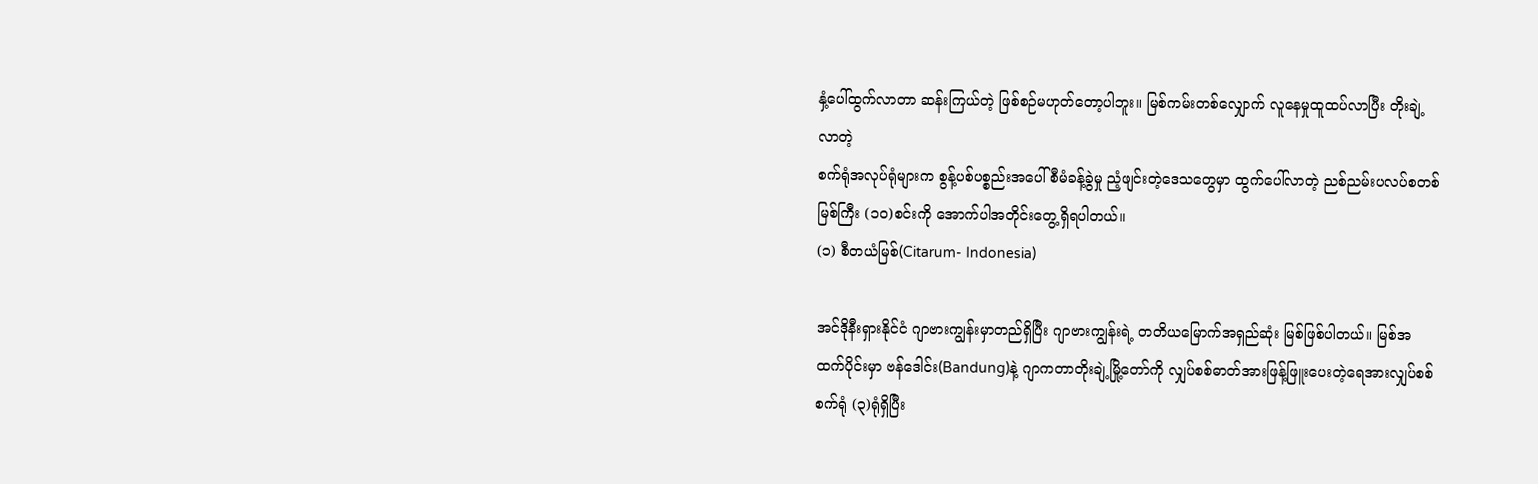နှံ့ပေါ်ထွက်လာတာ ဆန်းကြယ်တဲ့ ဖြစ်စဉ်မဟုတ်တော့ပါဘူး။ မြစ်ကမ်းတစ်လျှောက် လူနေမှုထူထပ်လာပြီး တိုးချဲ့လာတဲ့
စက်ရုံအလုပ်ရုံများက စွန့်ပစ်ပစ္စည်းအပေါ် စီမံခန့်ခွဲမှု ညံ့ဖျင်းတဲ့ဒေသတွေမှာ ထွက်ပေါ်လာတဲ့ ညစ်ညမ်းပလပ်စတစ်မြစ်ကြီး (၁၀)စင်းကို အောက်ပါအတိုင်းတွေ့ရှိရပါတယ်။
(၁) စီတယံမြစ်(Citarum- Indonesia)

အင်ဒိုနီးရှားနိုင်ငံ ဂျာဗားကျွန်းမှာတည်ရှိပြီး ဂျာဗားကျွန်းရဲ့ တတိယမြောက်အရှည်ဆုံး မြစ်ဖြစ်ပါတယ်။ မြစ်အထက်ပိုင်းမှာ ဗန်ဒေါင်း(Bandung)နဲ့ ဂျာကတာတိုးချဲ့မြို့တော်ကို လျှပ်စစ်ဓာတ်အားဖြန့်ဖြူးပေးတဲ့ရေအားလျှပ်စစ်စက်ရုံ (၃)ရုံရှိပြီး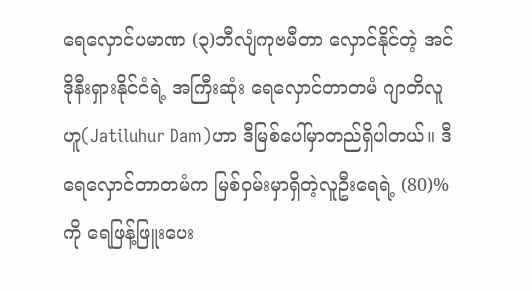ရေလှောင်ပမာဏ (၃)ဘီလျံကုဗမီတာ လှောင်နိုင်တဲ့ အင်ဒိုနီးရှားနိုင်ငံရဲ့ အကြီးဆုံး ရေလှောင်တာတမံ ဂျာတိလူဟူ(Jatiluhur Dam)ဟာ ဒီမြစ်ပေါ်မှာတည်ရှိပါတယ်။ ဒီရေလှောင်တာတမံက မြစ်ဝှမ်းမှာရှိတဲ့လူဦးရေရဲ့ (80)%ကို ရေဖြန့်ဖြူးပေး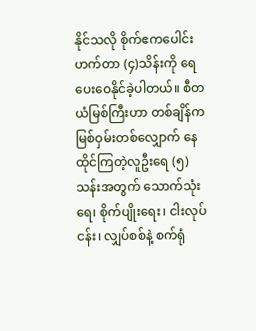နိုင်သလို စိုက်ဧကပေါင်း ဟက်တာ (၄)သိန်းကို ရေပေးဝေနိုင်ခဲ့ပါတယ်။ စီတယံမြစ်ကြီးဟာ တစ်ချိန်က မြစ်ဝှမ်းတစ်လျှောက် နေထိုင်ကြတဲ့လူဦးရေ (၅)သန်းအတွက် သောက်သုံးရေ၊ စိုက်ပျိုးရေး၊ ငါးလုပ်ငန်း၊ လျှပ်စစ်နဲ့ စက်ရုံ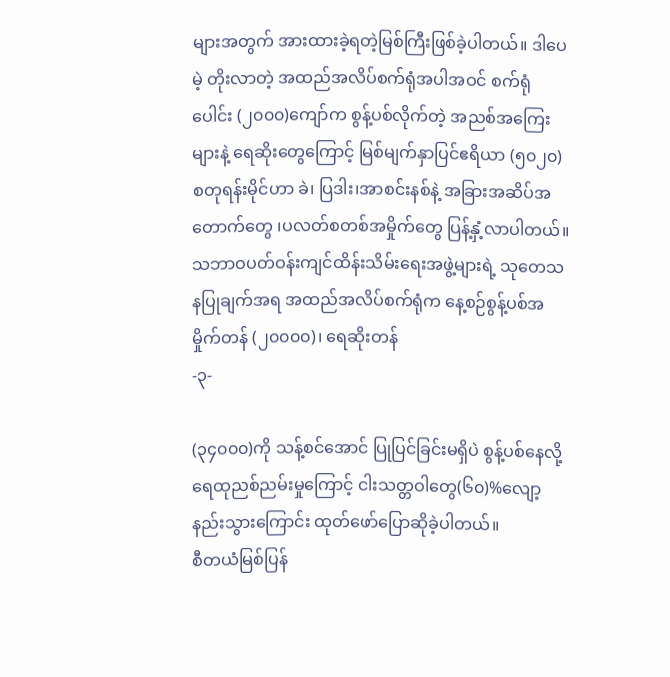များအတွက် အားထားခဲ့ရတဲ့မြစ်ကြီးဖြစ်ခဲ့ပါတယ်။ ဒါပေမဲ့ တိုးလာတဲ့ အထည်အလိပ်စက်ရုံအပါအဝင် စက်ရုံပေါင်း (၂၀၀၀)ကျော်က စွန့်ပစ်လိုက်တဲ့ အညစ်အကြေးများနဲ့ ရေဆိုးတွေကြောင့် မြစ်မျက်နှာပြင်ဧရိယာ (၅၀၂၀)စတုရန်းမိုင်ဟာ ခဲ၊ ပြဒါး၊အာစင်းနစ်နဲ့ အခြားအဆိပ်အတောက်တွေ ၊ပလတ်စတစ်အမှိုက်တွေ ပြန့်နှံ့လာပါတယ်။ သဘာဝပတ်ဝန်းကျင်ထိန်းသိမ်းရေးအဖွဲ့များရဲ့ သုတေသနပြုချက်အရ အထည်အလိပ်စက်ရုံက နေ့စဉ်စွန့်ပစ်အမှိုက်တန် (၂၀၀၀၀)၊ ရေဆိုးတန်
-၃-

(၃၄၀၀၀)ကို သန့်စင်အောင် ပြုပြင်ခြင်းမရှိပဲ စွန့်ပစ်နေလို့ ရေထုညစ်ညမ်းမှုကြောင့် ငါးသတ္တဝါတွေ(၆၀)%လျော့နည်းသွားကြောင်း ထုတ်ဖော်ပြောဆိုခဲ့ပါတယ်။
စီတယံမြစ်ပြန်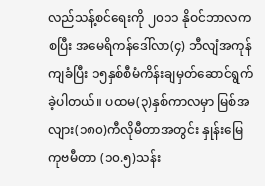လည်သန့်စင်ရေးကို ၂၀၁၁ နိုဝင်ဘာလကစပြီး အမေရိကန်ဒေါ်လာ(၄) ဘီလျံအကုန်ကျခံပြီး ၁၅နှစ်စီမံကိန်းချမှတ်ဆောင်ရွက်ခဲ့ပါတယ်။ ပထမ(၃)နှစ်ကာလမှာ မြစ်အလျား(၁၈၀)ကီလိုမီတာအတွင်း နှုန်းမြေ ကုဗမီတာ (၁၀.၅)သန်း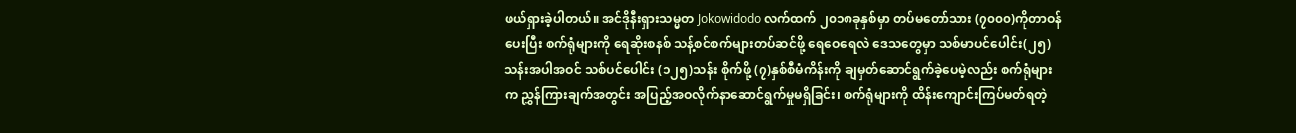ဖယ်ရှားခဲ့ပါတယ်။ အင်ဒိုနီးရှားသမ္မတ Jokowidodo လက်ထက် ၂၀၁၈ခုနှစ်မှာ တပ်မတော်သား (၇၀၀၀)ကိုတာဝန်ပေးပြီး စက်ရုံများကို ရေဆိုးစနစ် သန့်စင်စက်များတပ်ဆင်ဖို့ ရေဝေရေလဲ ဒေသတွေမှာ သစ်မာပင်ပေါင်း(၂၅)သန်းအပါအဝင် သစ်ပင်ပေါင်း (၁၂၅)သန်း စိုက်ဖို့ (၇)နှစ်စီမံကိန်းကို ချမှတ်ဆောင်ရွက်ခဲ့ပေမဲ့လည်း စက်ရုံများက ညွှန်ကြားချက်အတွင်း အပြည့်အဝလိုက်နာဆောင်ရွက်မှုမရှိခြင်း၊ စက်ရုံများကို ထိန်းကျောင်းကြပ်မတ်ရတဲ့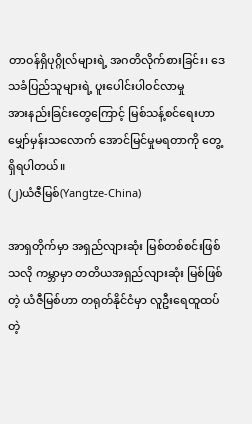တာဝန်ရှိပုဂ္ဂိုလ်များရဲ့ အဂတိလိုက်စားခြင်း၊ ဒေသခံပြည်သူများရဲ့ ပူးပေါင်းပါဝင်လာမှု
အားနည်းခြင်းတွေကြောင့် မြစ်သန့်စင်ရေးဟာ မျှော်မှန်းသလောက် အောင်မြင်မှုမရတာကို တွေ့ရှိရပါတယ်။
(၂)ယံဇီမြစ်(Yangtze-China)

အာရှတိုက်မှာ အရှည်လျားဆုံး မြစ်တစ်စင်းဖြစ်သလို ကမ္ဘာမှာ တတိယအရှည်လျားဆုံး မြစ်ဖြစ်တဲ့ ယံဇီမြစ်ဟာ တရုတ်နိုင်ငံမှာ လူဦးရေထူထပ်တဲ့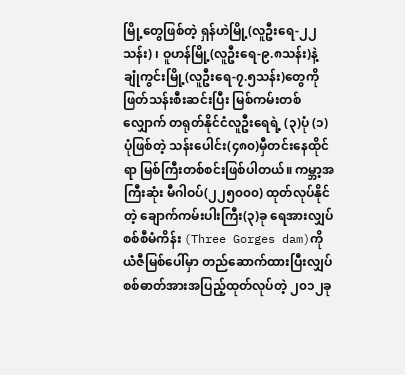မြို့တွေဖြစ်တဲ့ ရှန်ဟဲမြို့(လူဦးရေ-၂၂သန်း) ၊ ဝူဟန်မြို့(လူဦးရေ-၉.၈သန်း)နဲ့ ချုံကွင်းမြို့(လူဦးရေ-၇.၅သန်း)တွေကို ဖြတ်သန်းစီးဆင်းပြီး မြစ်ကမ်းတစ်လျှောက် တရုတ်နိုင်ငံလူဦးရေရဲ့ (၃)ပုံ (၁)ပုံဖြစ်တဲ့ သန်းပေါင်း(၄၈၀)မှီတင်းနေထိုင်ရာ မြစ်ကြီးတစ်စင်းဖြစ်ပါတယ်။ ကမ္ဘာ့အကြီးဆုံး မီဂါဝပ်(၂၂၅၀၀၀) ထုတ်လုပ်နိုင်တဲ့ ချောက်ကမ်းပါးကြီး(၃)ခု ရေအားလျှပ်စစ်စီမံကိန်း (Three Gorges dam)ကို ယံဇီမြစ်ပေါ်မှာ တည်ဆောက်ထားပြီးလျှပ်စစ်ဓာတ်အားအပြည့်ထုတ်လုပ်တဲ့ ၂၀၁၂ခု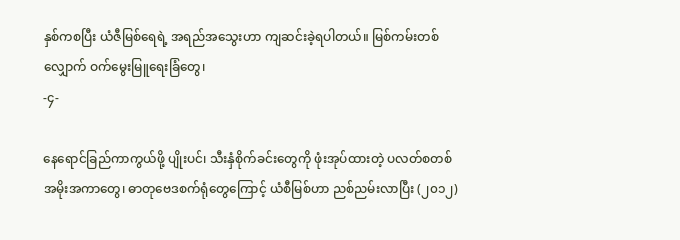နှစ်ကစပြီး ယံဇီမြစ်ရေရဲ့ အရည်အသွေးဟာ ကျဆင်းခဲ့ရပါတယ်။ မြစ်ကမ်းတစ်လျှောက် ဝက်မွေးမြူရေးခြံတွေ၊
-၄-

နေရောင်ခြည်ကာကွယ်ဖို့ ပျိုးပင်၊ သီးနှံစိုက်ခင်းတွေကို ဖုံးအုပ်ထားတဲ့ ပလတ်စတစ်အမိုးအကာတွေ၊ ဓာတုဗေဒစက်ရုံတွေကြောင့် ယံစီမြစ်ဟာ ညစ်ညမ်းလာပြီး (၂၀၁၂)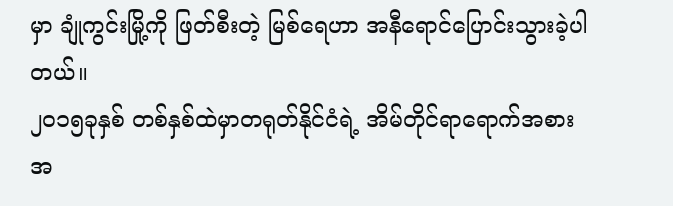မှာ ချုံကွင်းမြို့ကို ဖြတ်စီးတဲ့ မြစ်ရေဟာ အနီရောင်ပြောင်းသွားခဲ့ပါတယ်။
၂၀၁၅ခုနှစ် တစ်နှစ်ထဲမှာတရုတ်နိုင်ငံရဲ့ အိမ်တိုင်ရာရောက်အစားအ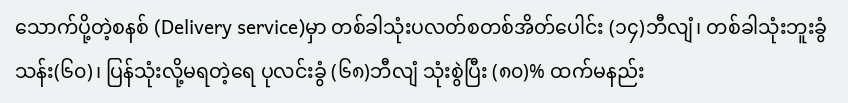သောက်ပို့တဲ့စနစ် (Delivery service)မှာ တစ်ခါသုံးပလတ်စတစ်အိတ်ပေါင်း (၁၄)ဘီလျံ၊ တစ်ခါသုံးဘူးခွံသန်း(၆၀)၊ ပြန်သုံးလို့မရတဲ့ရေ ပုလင်းခွံ (၆၈)ဘီလျံ သုံးစွဲပြီး (၈၀)% ထက်မနည်း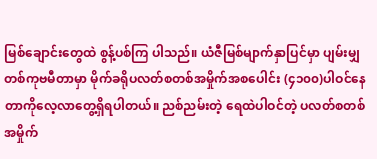မြစ်ချောင်းတွေထဲ စွန့်ပစ်ကြ ပါသည်။ ယံဇီမြစ်မျာက်နှာပြင်မှာ ပျမ်းမျှတစ်ကုဗမီတာမှာ မိုက်ခရိုပလတ်စတစ်အမှိုက်အစပေါင်း (၄၁၀၀)ပါဝင်နေတာကိုလေ့လာတွေ့ရှိရပါတယ်။ ညစ်ညမ်းတဲ့ ရေထဲပါဝင်တဲ့ ပလတ်စတစ်အမှိုက်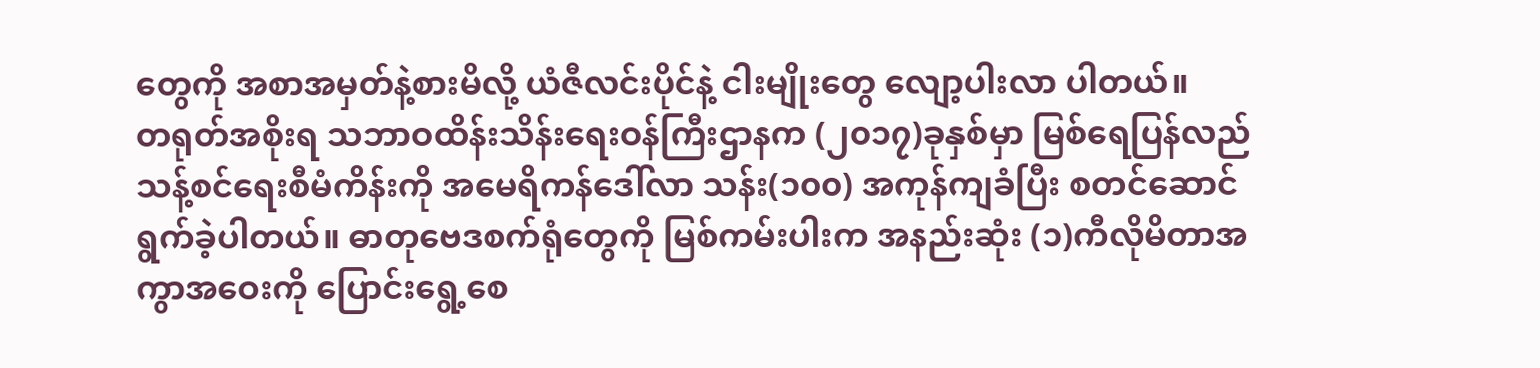တွေကို အစာအမှတ်နဲ့စားမိလို့ ယံဇီလင်းပိုင်နဲ့ ငါးမျိုးတွေ လျော့ပါးလာ ပါတယ်။
တရုတ်အစိုးရ သဘာဝထိန်းသိန်းရေးဝန်ကြီးဌာနက (၂၀၁၇)ခုနှစ်မှာ မြစ်ရေပြန်လည် သန့်စင်ရေးစီမံကိန်းကို အမေရိကန်ဒေါ်လာ သန်း(၁၀၀) အကုန်ကျခံပြီး စတင်ဆောင်ရွက်ခဲ့ပါတယ်။ ဓာတုဗေဒစက်ရုံတွေကို မြစ်ကမ်းပါးက အနည်းဆုံး (၁)ကီလိုမိတာအကွာအဝေးကို ပြောင်းရွေ့စေ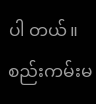ပါ တယ်။ စည်းကမ်းမ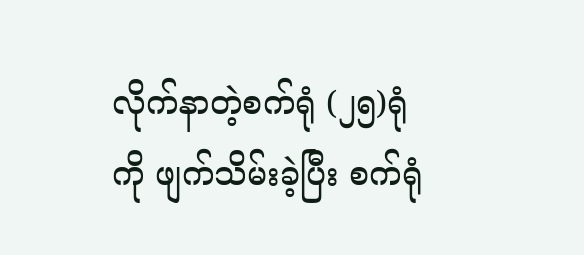လိုက်နာတဲ့စက်ရုံ (၂၅)ရုံကို ဖျက်သိမ်းခဲ့ပြီး စက်ရုံ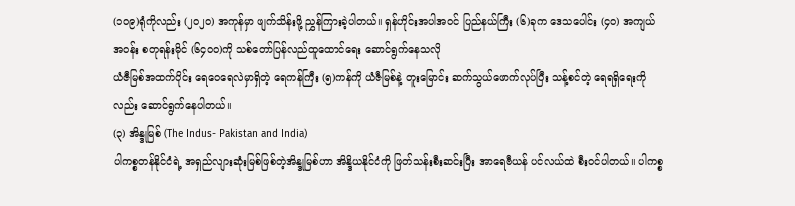(၁၀၉)ရုံကိုလည်း (၂၀၂၀) အကုန်မှာ ဖျက်သိန်းဖို့ ညွှန်ကြားခဲ့ပါတယ်။ ရှန်ဟိုင်းအပါအဝင် ပြည်နယ်ကြီး (၆)ခုက ဒေသပေါင်း (၄၀) အကျယ်အဝန်း စတုရန်းမိုင် (၆၄၀၀)ကို သစ်တော်ပြန်လည်ထူထောင်ရေး ဆောင်ရွက်နေသလို
ယံဇီမြစ်အထက်ပိုင်း ရေဝေရေလဲမှာရှိတဲ့ ရေကန်ကြီး (၅)ကန်ကို ယံဇီမြစ်နဲ့ တူးမြောင်း ဆက်သွယ်ဖောက်လုပ်ပြီး သန့်စင်တဲ့ ရေရရှိရေးကိုလည်း ဆောင်ရွက်နေပါတယ်။
(၃) အိန္ဒုမြစ် (The Indus- Pakistan and India)
ပါကစ္စတန်နိုင်ငံရဲ့ အရှည်လျားဆုံးမြစ်ဖြစ်တဲ့အိန္ဒုမြစ်ဟာ အိန္ဒိယနိုင်ငံကို ဖြတ်သန်းစီးဆင်းပြီး အာရေဗီယန် ပင်လယ်ထဲ စီးဝင်ပါတယ်။ ပါကစ္စ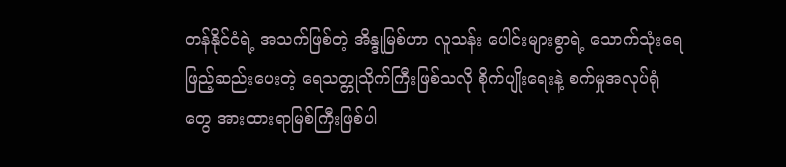တန်နိုင်ငံရဲ့ အသက်ဖြစ်တဲ့ အိန္ဒုမြစ်ဟာ လူသန်း ပေါင်းများစွာရဲ့ သောက်သုံးရေ ဖြည့်ဆည်းပေးတဲ့ ရေသတ္တုသိုက်ကြီးဖြစ်သလို စိုက်ပျိုးရေးနဲ့ စက်မှုအလုပ်ရုံတွေ အားထားရာမြစ်ကြီးဖြစ်ပါ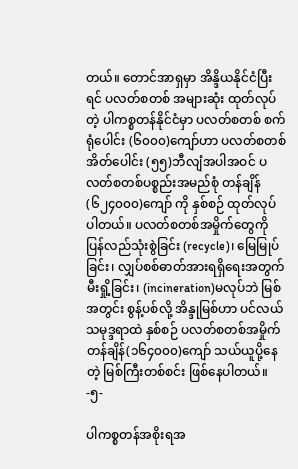တယ်။ တောင်အာရှမှာ အိန္ဒိယနိုင်ငံပြီးရင် ပလတ်စတစ် အများဆုံး ထုတ်လုပ်တဲ့ ပါကစ္စတန်နိုင်ငံမှာ ပလတ်စတစ် စက်ရုံပေါင်း (၆၀၀၀)ကျော်ဟာ ပလတ်စတစ်အိတ်ပေါင်း (၅၅)ဘီလျံအပါအဝင် ပလတ်စတစ်ပစ္စည်းအမည်စုံ တန်ချိန်(၆၂၄၀၀၀)ကျော် ကို နှစ်စဉ် ထုတ်လုပ်ပါတယ်။ ပလတ်စတစ်အမှိုက်တွေကို ပြန်လည်သုံးစွဲခြင်း (recycle)၊ မြေမြုပ်ခြင်း၊ လျှပ်စစ်ဓာတ်အားရရှိရေးအတွက် မီးရှို့ခြင်း၊ (incineration)မလုပ်ဘဲ မြစ်အတွင်း စွန့်ပစ်လို့ အိန္ဒုမြစ်ဟာ ပင်လယ်သမုဒ္ဒရာထဲ နှစ်စဉ် ပလတ်စတစ်အမှိုက် တန်ချိန်(၁၆၄၀၀၀)ကျော် သယ်ယူပို့နေတဲ့ မြစ်ကြီးတစ်စင်း ဖြစ်နေပါတယ်။
-၅-

ပါကစ္စတန်အစိုးရအ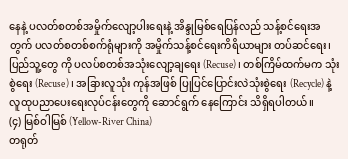နေနဲ့ ပလတ်စတစ်အမှိုက်လျော့ပါးရေးနဲ့ အိန္ဒုမြစ်ရေပြန်လည် သန့်စင်ရေးအတွက် ပလတ်စတစ်စက်ရုံများကို အမှိုက်သန့်စင်ရေးကိရိယာများ တပ်ဆင်ရေး၊ ပြည်သူ့တွေ ကို ပလပ်စတစ်အသုံးလျော့ချရေး (Recuse)၊ တစ်ကြိမ်ထက်မက သုံးစွဲရေး (Recuse)၊ အခြားလူသုံး ကုန်အဖြစ် ပြုပြင်ပြောင်းလဲသုံးစွဲရေး (Recycle) နဲ့ လူထုပညာပေးရေးလုပ်ငန်းတွေကို ဆောင်ရွက် နေကြောင်း သိရှိရပါတယ်။
(၄) မြစ်ဝါမြစ် (Yellow-River China)
တရုတ်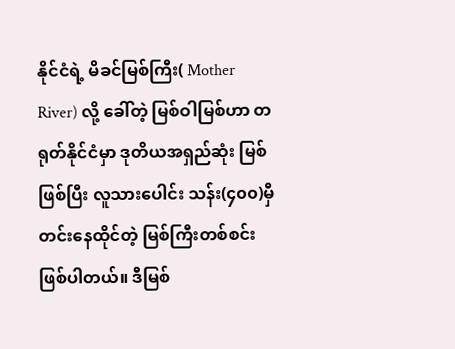နိုင်ငံရဲ့ မိခင်မြစ်ကြီး( Mother River) လို့ ခေါ်တဲ့ မြစ်ဝါမြစ်ဟာ တရုတ်နိုင်ငံမှာ ဒုတိယအရှည်ဆုံး မြစ်ဖြစ်ပြီး လူသားပေါင်း သန်း(၄၀၀)မှီတင်းနေထိုင်တဲ့ မြစ်ကြီးတစ်စင်း ဖြစ်ပါတယ်။ ဒီမြစ်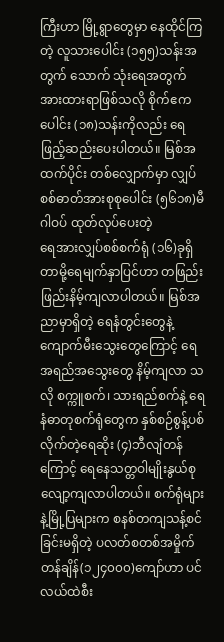ကြီးဟာ မြို့ရွာတွေမှာ နေထိုင်ကြတဲ့ လူသားပေါင်း (၁၅၅)သန်းအတွက် သောက် သုံးရေအတွက် အားထားရာဖြစ်သလို စိုက်ဧကပေါင်း (၁၈)သန်းကိုလည်း ရေဖြည့်ဆည်းပေးပါတယ်။ မြစ်အထက်ပိုင်း တစ်လျှောက်မှာ လျှပ်စစ်ဓာတ်အားစုစုပေါင်း (၅၆၁၈)မီဂါဝပ် ထုတ်လုပ်ပေးတဲ့
ရေအားလျှပ်စစ်စက်ရုံ (၁၆)ခုရှိတာမို့ရေမျက်နှာပြင်ဟာ တဖြည်းဖြည်းနိမ့်ကျလာပါတယ်။ မြစ်အညာမှာရှိတဲ့ ရေနံတွင်းတွေနဲ့ ကျောက်မီးသွေးတွေကြောင့် ရေအရည်အသွေးတွေ နိမ့်ကျလာ သလို စက္ကူစက်၊ သားရည်စက်နဲ့ ရေနံဓာတုစက်ရုံတွေက နှစ်စဉ်စွန့်ပစ်လိုက်တဲ့ရေဆိုး (၄)ဘီလျံတန် ကြောင့် ရေနေသတ္တဝါမျိုးနွယ်စု လျော့ကျလာပါတယ်။ စက်ရုံများနဲ့မြို့ပြများက စနစ်တကျသန့်စင် ခြင်းမရှိတဲ့ ပလတ်စတစ်အမှိုက် တန်ချိန်(၁၂၄၀၀၀)ကျော်ဟာ ပင်လယ်ထဲစီး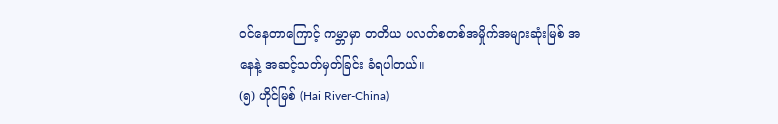ဝင်နေတာကြောင့် ကမ္ဘာမှာ တတိယ ပလတ်စတစ်အမှိုက်အများဆုံးမြစ် အနေနဲ့ အဆင့်သတ်မှတ်ခြင်း ခံရပါတယ်။
(၅) ဟိုင်မြစ် (Hai River-China)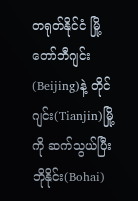တရုတ်နိုင်ငံ မြို့တော်ဘီဂျင်း (Beijing)နဲ့ တိုင်ဂျင်း(Tianjin)မြို့ကို ဆက်သွယ်ပြီး ဘိုနိုင်း(Bohai)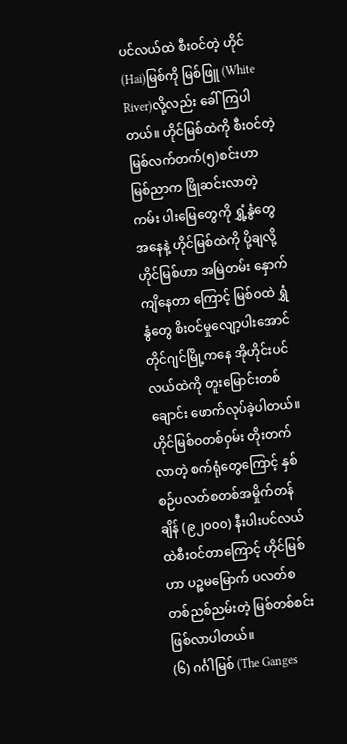ပင်လယ်ထဲ စီးဝင်တဲ့ ဟိုင် (Hai)မြစ်ကို မြစ်ဖြူ (White River)လို့လည်း ခေါ်ကြပါတယ်။ ဟိုင်မြစ်ထဲကို စီးဝင်တဲ့ မြစ်လက်တက်(၅)စင်းဟာ မြစ်ညာက ဖြိုဆင်းလာတဲ့ ကမ်း ပါးမြေတွေကို ရွှံ့နွံတွေအနေနဲ့ ဟိုင်မြစ်ထဲကို ပို့ချလို့ ဟိုင်မြစ်ဟာ အမြဲတမ်း နှောက်ကျိနေတာ ကြောင့် မြစ်ဝထဲ ရွှံနွံတွေ စိးဝင်မှုလျော့ပါးအောင် တိုင်ဂျင်မြို့ကနေ အိုဟိုင်းပင်လယ်ထဲကို တူးမြောင်းတစ်ချောင်း ဖောက်လုပ်ခဲ့ပါတယ်။ ဟိုင်မြစ်ဝတစ်ဝှမ်း တိုးတက်လာတဲ့ စက်ရုံတွေကြောင့် နှစ်စဉ်ပလတ်စတစ်အမှိုက်တန်ချိန် (၉၂၀၀၀) နီးပါးပင်လယ်ထဲစီးဝင်တာကြောင့် ဟိုင်မြစ်ဟာ ပဉ္စမမြောက် ပလတ်စတစ်ညစ်ညမ်းတဲ့ မြစ်တစ်စင်းဖြစ်လာပါတယ်။
(၆) ဂင်္ဂါမြစ် (The Ganges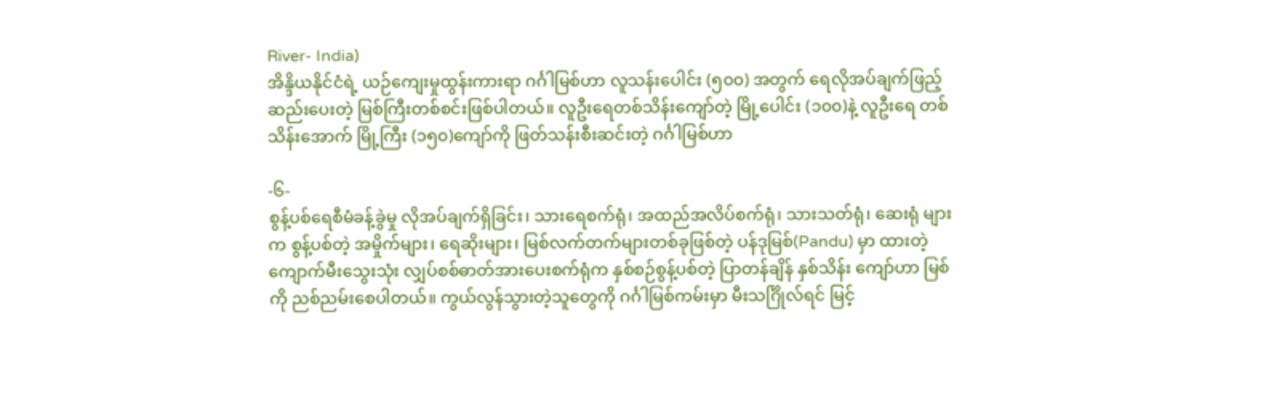River- India)
အိန္ဒိယနိုင်ငံရဲ့ ယဉ်ကျေးမှုထွန်းကားရာ ဂင်္ဂါမြစ်ဟာ လူသန်းပေါင်း (၅၀၀) အတွက် ရေလိုအပ်ချက်ဖြည့်ဆည်းပေးတဲ့ မြစ်ကြီးတစ်စင်းဖြစ်ပါတယ်။ လူဦးရေတစ်သိန်းကျော်တဲ့ မြို့ပေါင်း (၁၀၀)နဲ့ လူဦးရေ တစ်သိန်းအောက် မြို့ကြီး (၁၅၀)ကျော်ကို ဖြတ်သန်းစီးဆင်းတဲ့ ဂင်္ဂါမြစ်ဟာ

-၆-
စွန့်ပစ်ရေစီမံခန့်ခွဲမှု လိုအပ်ချက်ရှိခြင်း၊ သားရေစက်ရုံ၊ အထည်အလိပ်စက်ရုံ၊ သားသတ်ရုံ၊ ဆေးရုံ များက စွန့်ပစ်တဲ့ အမှိုက်များ၊ ရေဆိုးများ၊ မြစ်လက်တက်များတစ်ခုဖြစ်တဲ့ ပန်ဒုမြစ်(Pandu) မှာ ထားတဲ့ ကျောက်မီးသွေးသုံး လျှပ်စစ်ဓာတ်အားပေးစက်ရုံက နှစ်စဉ်စွန့်ပစ်တဲ့ ပြာတန်ချိန် နှစ်သိန်း ကျော်ဟာ မြစ်ကို ညစ်ညမ်းစေပါတယ်။ ကွယ်လွန်သွားတဲ့သူတွေကို ဂင်္ဂါမြစ်ကမ်းမှာ မီးသင်္ဂြိုလ်ရင် မြင့်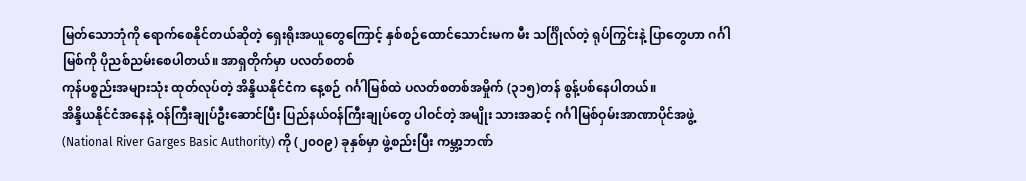မြတ်သောဘုံကို ရောက်စေနိုင်တယ်ဆိုတဲ့ ရှေးရိုးအယူတွေကြောင့် နှစ်စဉ်ထောင်သောင်းမက မီး သင်္ဂြိုလ်တဲ့ ရုပ်ကြွင်းနဲ့ ပြာတွေဟာ ဂင်္ဂါမြစ်ကို ပိုညစ်ညမ်းစေပါတယ်။ အာရှတိုက်မှာ ပလတ်စတစ်
ကုန်ပစ္စည်းအများသုံး ထုတ်လုပ်တဲ့ အိန္ဒိယနိုင်ငံက နေ့စဉ် ဂင်္ဂါမြစ်ထဲ ပလတ်စတစ်အမှိုက် (၃၁၅)တန် စွန့်ပစ်နေပါတယ်။
အိန္ဒိယနိုင်ငံအနေနဲ့ ဝန်ကြီးချုပ်ဦးဆောင်ပြီး ပြည်နယ်ဝန်ကြီးချုပ်တွေ ပါဝင်တဲ့ အမျိုး သားအဆင့် ဂင်္ဂါမြစ်ဝှမ်းအာဏာပိုင်အဖွဲ့ (National River Garges Basic Authority) ကို (၂၀၀၉) ခုနှစ်မှာ ဖွဲ့စည်းပြီး ကမ္ဘာ့ဘဏ်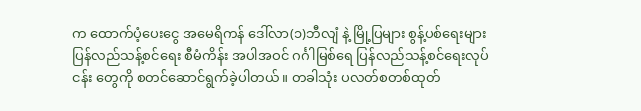က ထောက်ပံ့ပေးငွေ အမေရိကန် ဒေါ်လာ(၁)ဘီလျံ နဲ့ မြို့ပြများ စွန့်ပစ်ရေးများ ပြန်လည်သန့်စင်ရေး စီမံကိန်း အပါအဝင် ဂင်္ဂါမြစ်ရေ ပြန်လည်သန့်စင်ရေးလုပ်ငန်း တွေကို စတင်ဆောင်ရွက်ခဲ့ပါတယ်။ တခါသုံး ပလတ်စတစ်ထုတ်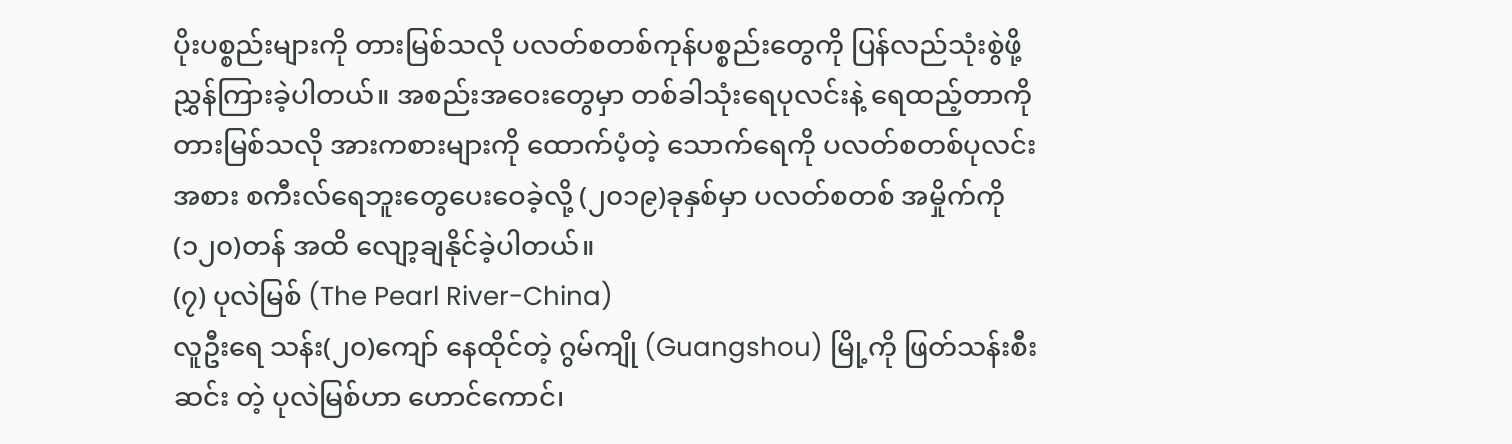ပိုးပစ္စည်းများကို တားမြစ်သလို ပလတ်စတစ်ကုန်ပစ္စည်းတွေကို ပြန်လည်သုံးစွဲဖို့ ညွှန်ကြားခဲ့ပါတယ်။ အစည်းအဝေးတွေမှာ တစ်ခါသုံးရေပုလင်းနဲ့ ရေထည့်တာကို တားမြစ်သလို အားကစားများကို ထောက်ပံ့တဲ့ သောက်ရေကို ပလတ်စတစ်ပုလင်းအစား စကီးလ်ရေဘူးတွေပေးဝေခဲ့လို့ (၂၀၁၉)ခုနှစ်မှာ ပလတ်စတစ် အမှိုက်ကို (၁၂၀)တန် အထိ လျော့ချနိုင်ခဲ့ပါတယ်။
(၇) ပုလဲမြစ် (The Pearl River-China)
လူဦးရေ သန်း(၂၀)ကျော် နေထိုင်တဲ့ ဂွမ်ကျို (Guangshou) မြို့ကို ဖြတ်သန်းစီးဆင်း တဲ့ ပုလဲမြစ်ဟာ ဟောင်ကောင်၊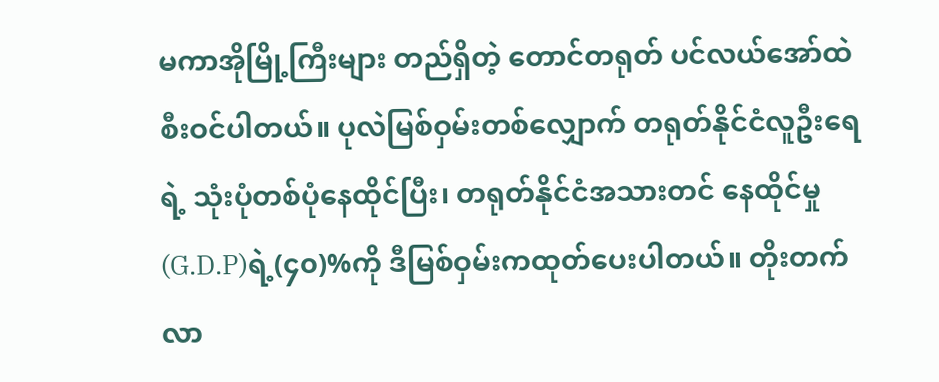မကာအိုမြို့ကြီးများ တည်ရှိတဲ့ တောင်တရုတ် ပင်လယ်အော်ထဲ စီးဝင်ပါတယ်။ ပုလဲမြစ်ဝှမ်းတစ်လျှောက် တရုတ်နိုင်ငံလူဦးရေရဲ့ သုံးပုံတစ်ပုံနေထိုင်ပြီး၊ တရုတ်နိုင်ငံအသားတင် နေထိုင်မှု (G.D.P)ရဲ့(၄၀)%ကို ဒီမြစ်ဝှမ်းကထုတ်ပေးပါတယ်။ တိုးတက်လာ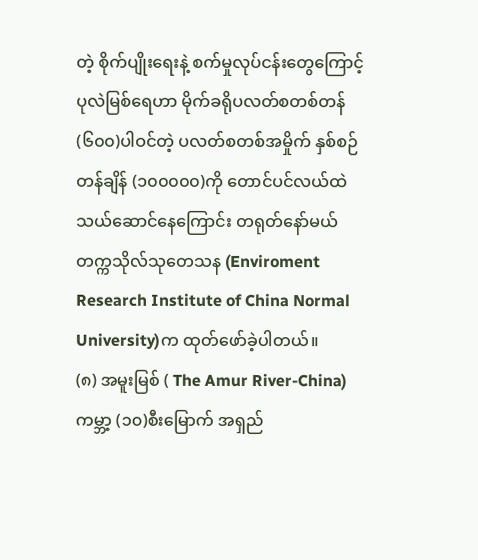တဲ့ စိုက်ပျိုးရေးနဲ့ စက်မှုလုပ်ငန်းတွေကြောင့် ပုလဲမြစ်ရေဟာ မိုက်ခရိုပလတ်စတစ်တန် (၆၀၀)ပါဝင်တဲ့ ပလတ်စတစ်အမှိုက် နှစ်စဉ်တန်ချိန် (၁၀၀၀၀၀)ကို တောင်ပင်လယ်ထဲ သယ်ဆောင်နေကြောင်း တရုတ်နော်မယ် တက္ကသိုလ်သုတေသန (Enviroment Research Institute of China Normal University)က ထုတ်ဖော်ခဲ့ပါတယ်။
(၈) အမူးမြစ် ( The Amur River-China)
ကမ္ဘာ့ (၁၀)စီးမြောက် အရှည်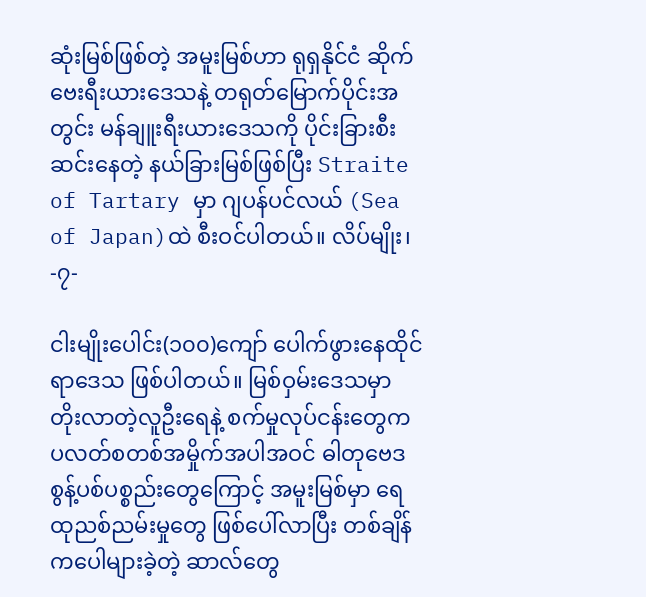ဆုံးမြစ်ဖြစ်တဲ့ အမူးမြစ်ဟာ ရုရှနိုင်ငံ ဆိုက်ဗေးရီးယားဒေသနဲ့ တရုတ်မြောက်ပိုင်းအတွင်း မန်ချူးရီးယားဒေသကို ပိုင်းခြားစီးဆင်းနေတဲ့ နယ်ခြားမြစ်ဖြစ်ပြီး Straite of Tartary မှာ ဂျပန်ပင်လယ် (Sea of Japan)ထဲ စီးဝင်ပါတယ်။ လိပ်မျိုး၊
-၇-

ငါးမျိုးပေါင်း(၁၀၀)ကျော် ပေါက်ဖွားနေထိုင်ရာဒေသ ဖြစ်ပါတယ်။ မြစ်ဝှမ်းဒေသမှာ တိုးလာတဲ့လူဦးရေနဲ့ စက်မှုလုပ်ငန်းတွေက ပလတ်စတစ်အမှိုက်အပါအဝင် ဓါတုဗေဒ စွန့်ပစ်ပစ္စည်းတွေကြောင့် အမူးမြစ်မှာ ရေထုညစ်ညမ်းမှုတွေ ဖြစ်ပေါ်လာပြီး တစ်ချိန်ကပေါများခဲ့တဲ့ ဆာလ်တွေ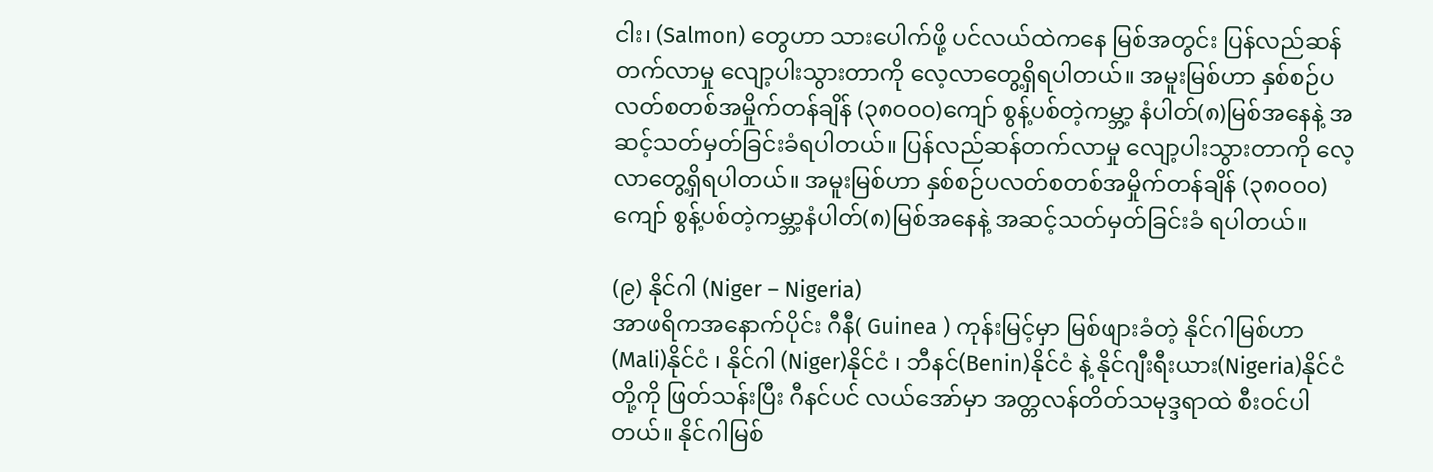ငါး၊ (Salmon) တွေဟာ သားပေါက်ဖို့ ပင်လယ်ထဲကနေ မြစ်အတွင်း ပြန်လည်ဆန်တက်လာမှု လျော့ပါးသွားတာကို လေ့လာတွေ့ရှိရပါတယ်။ အမူးမြစ်ဟာ နှစ်စဉ်ပလတ်စတစ်အမှိုက်တန်ချိန် (၃၈၀၀၀)ကျော် စွန့်ပစ်တဲ့ကမ္ဘာ့ နံပါတ်(၈)မြစ်အနေနဲ့ အဆင့်သတ်မှတ်ခြင်းခံရပါတယ်။ ပြန်လည်ဆန်တက်လာမှု လျော့ပါးသွားတာကို လေ့လာတွေ့ရှိရပါတယ်။ အမူးမြစ်ဟာ နှစ်စဉ်ပလတ်စတစ်အမှိုက်တန်ချိန် (၃၈၀၀၀)ကျော် စွန့်ပစ်တဲ့ကမ္ဘာ့နံပါတ်(၈)မြစ်အနေနဲ့ အဆင့်သတ်မှတ်ခြင်းခံ ရပါတယ်။

(၉) နိုင်ဂါ (Niger – Nigeria)
အာဖရိကအနောက်ပိုင်း ဂီနီ( Guinea ) ကုန်းမြင့်မှာ မြစ်ဖျားခံတဲ့ နိုင်ဂါမြစ်ဟာ (Mali)နိုင်ငံ ၊ နိုင်ဂါ (Niger)နိုင်ငံ ၊ ဘီနင်(Benin)နိုင်ငံ နဲ့ နိုင်ဂျီးရီးယား(Nigeria)နိုင်ငံတို့ကို ဖြတ်သန်းပြီး ဂီနင်ပင် လယ်အော်မှာ အတ္တလန်တိတ်သမုဒ္ဒရာထဲ စီးဝင်ပါတယ်။ နိုင်ဂါမြစ်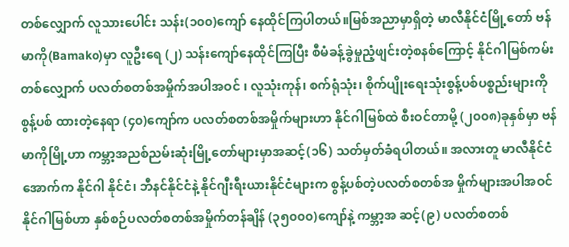တစ်လျှောက် လူသားပေါင်း သန်း(၁၀၀)ကျော် နေထိုင်ကြပါတယ်။မြစ်အညာမှာရှိတဲ့ မာလီနိုင်ငံမြို့တော် ဗန်မာကို(Bamako)မှာ လူဦးရေ (၂) သန်းကျော်နေထိုင်ကြပြီး စီမံခန့်ခွဲမှုညံ့ဖျင်းတဲ့စနစ်ကြောင့် နိုင်ဂါမြစ်ကမ်းတစ်လျှောက် ပလတ်စတစ်အမှိုက်အပါအဝင် ၊ လူသုံးကုန်၊ စက်ရုံသုံး၊ စိုက်ပျိုးရေးသုံးစွန့်ပစ်ပစ္စည်းများကို စွန့်ပစ် ထားတဲ့နေရာ (၄၀)ကျော်က ပလတ်စတစ်အမှိုက်များဟာ နိုင်ဂါမြစ်ထဲ စီးဝင်တာမို့ (၂၀၀၈)ခုနှစ်မှာ ဗန်မာကိုမြို့ဟာ ကမ္ဘာ့အညစ်ညမ်းဆုံးမြို့တော်များမှာအဆင့်(၁၆) သတ်မှတ်ခံရပါတယ်။ အလားတူ မာလီနိုင်ငံအောက်က နိုင်ဂါ နိုင်ငံ၊ ဘီနင်နိုင်ငံနဲ့ နိုင်ဂျီးရီးယားနိုင်ငံများက စွန့်ပစ်တဲ့ပလတ်စတစ်အ မှိုက်များအပါအဝင် နိုင်ဂါမြစ်ဟာ နှစ်စဉ်ပလတ်စတစ်အမှိုက်တန်ချိန် (၃၅၀၀၀)ကျော်နဲ့ ကမ္ဘာ့အ ဆင့်(၉) ပလတ်စတစ်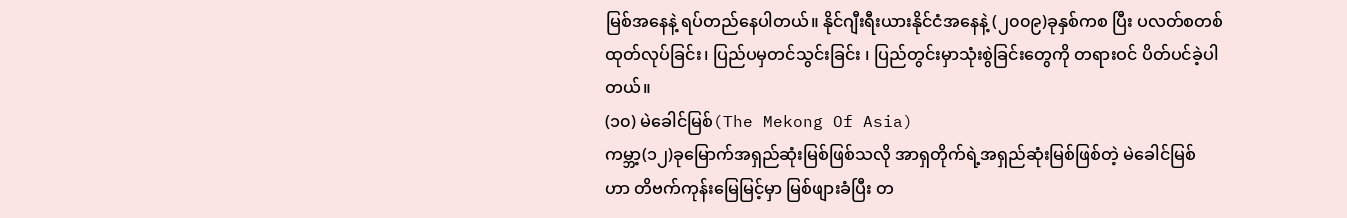မြစ်အနေနဲ့ ရပ်တည်နေပါတယ်။ နိုင်ဂျီးရီးယားနိုင်ငံအနေနဲ့ (၂၀၀၉)ခုနှစ်ကစ ပြီး ပလတ်စတစ်ထုတ်လုပ်ခြင်း၊ ပြည်ပမှတင်သွင်းခြင်း ၊ ပြည်တွင်းမှာသုံးစွဲခြင်းတွေကို တရားဝင် ပိတ်ပင်ခဲ့ပါတယ်။
(၁၀) မဲခေါင်မြစ်(The Mekong Of Asia)
ကမ္ဘာ့(၁၂)ခုမြောက်အရှည်ဆုံးမြစ်ဖြစ်သလို အာရှတိုက်ရဲ့အရှည်ဆုံးမြစ်ဖြစ်တဲ့ မဲခေါင်မြစ် ဟာ တိဗက်ကုန်းမြေမြင့်မှာ မြစ်ဖျားခံပြီး တ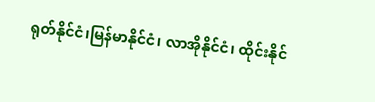ရုတ်နိုင်ငံ၊မြန်မာနိုင်ငံ၊ လာအိုနိုင်ငံ၊ ထိုင်းနိုင်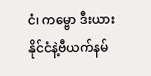ငံ၊ ကမ္ဗော ဒီးယားနိုင်ငံနဲ့ဗီယက်နမ်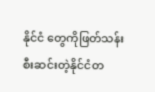နိုင်ငံ တွေကိုဖြတ်သန်းစီးဆင်းတဲ့နိုင်ငံတ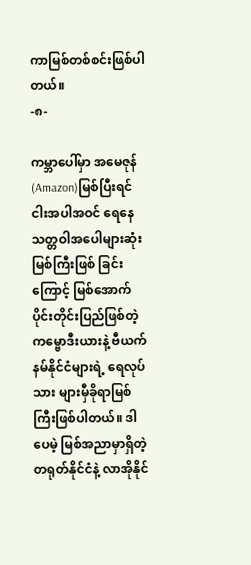ကာမြစ်တစ်စင်းဖြစ်ပါတယ်။
-၈-

ကမ္ဘာပေါ်မှာ အမေဇုန်(Amazon)မြစ်ပြီးရင် ငါးအပါအဝင် ရေနေသတ္တဝါအပေါများဆုံးမြစ်ကြီးဖြစ် ခြင်းကြောင့် မြစ်အောက်ပိုင်းတိုင်းပြည်ဖြစ်တဲ့ ကမ္ဗောဒီးယားနဲ့ ဗီယက်နမ်နိုင်ငံများရဲ့ ရေလုပ်သား များမှီခိုရာမြစ်ကြီးဖြစ်ပါတယ်။ ဒါပေမဲ့ မြစ်အညာမှာရှိတဲ့ တရုတ်နိုင်ငံနဲ့ လာအိုနိုင်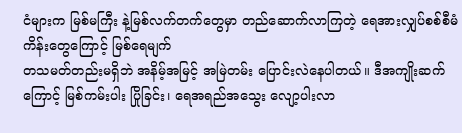ငံများက မြစ်မကြီး နဲ့မြစ်လက်တက်တွေမှာ တည်ဆောက်လာကြတဲ့ ရေအားလျှပ်စစ်စီမံကိန်းတွေကြောင့် မြစ်ရေမျက်
တသမတ်တည်းမရှိဘဲ အနိမ့်အမြင့် အမြဲတမ်း ပြောင်းလဲနေပါတယ်။ ဒီအကျိုးဆက် ကြောင့် မြစ်ကမ်းပါး ပြိုခြင်း၊ ရေအရည်အသွေး လျော့ပါးလာ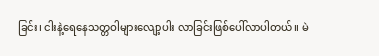ခြင်း၊ ငါးနဲ့ရေနေသတ္တဝါများလျော့ပါး လာခြင်းဖြစ်ပေါ်လာပါတယ်။ မဲ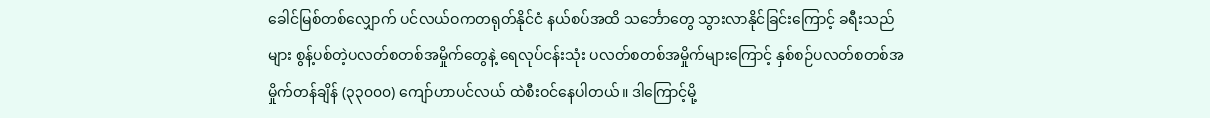ခေါင်မြစ်တစ်လျှောက် ပင်လယ်ဝကတရုတ်နိုင်ငံ နယ်စပ်အထိ သင်္ဘောတွေ သွားလာနိုင်ခြင်းကြောင့် ခရီးသည်များ စွန့်ပစ်တဲ့ပလတ်စတစ်အမှိုက်တွေနဲ့ ရေလုပ်ငန်းသုံး ပလတ်စတစ်အမှိုက်များကြောင့် နှစ်စဉ်ပလတ်စတစ်အမှိုက်တန်ချိန် (၃၃၀၀၀) ကျော်ဟာပင်လယ် ထဲစီးဝင်နေပါတယ်။ ဒါကြောင့်မို့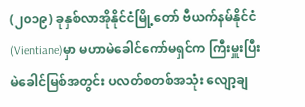(၂၀၁၉) ခုနှစ်လာအိုနိုင်ငံမြို့တော် ဗီယက်နမ်နိုင်ငံ(Vientiane)မှာ မဟာမဲခေါင်ကော်မရှင်က ကြီးမှူးပြီး မဲခေါင်မြစ်အတွင်း ပလတ်စတစ်အသုံး လျော့ချ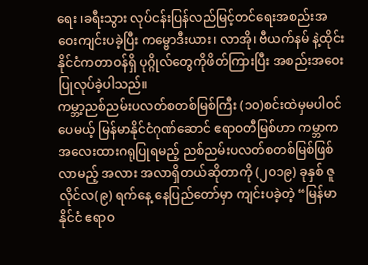ရေး ၊ခရီးသွား လုပ်ငန်းပြန်လည်မြင့်တင်ရေးအစည်းအဝေးကျင်းပခဲ့ပြီး ကမ္ဗောဒီးယား၊ လာအို၊ ဗီယက်နမ် နဲ့ထိုင်း နိုင်ငံကတာဝန်ရှိ ပုဂ္ဂိုလ်တွေကိုဖိတ်ကြားပြီး အစည်းအဝေးပြုလုပ်ခဲ့ပါသည်။
ကမ္ဘာ့ညစ်ညမ်းပလတ်စတစ်မြစ်ကြီး (၁၀)စင်းထဲမှမပါဝင်ပေမယ့် မြန်မာနိုင်ငံဂုဏ်ဆောင် ဧရာဝတီမြစ်ဟာ ကမ္ဘာကအလေးထားဂရုပြုရမည့် ညစ်ညမ်းပလတ်စတစ်မြစ်ဖြစ်လာမည့် အလား အလာရှိတယ်ဆိုတာကို (၂၀၁၉) ခုနှစ် ဇူလိုင်လ(၉) ရက်နေ့ နေပြည်တော်မှာ ကျင်းပခဲ့တဲ့ “မြန်မာနိုင်ငံ ဧရာဝ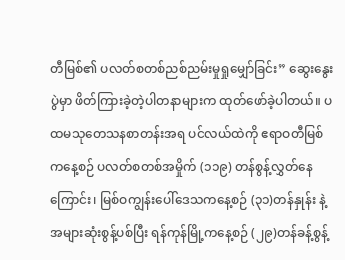တီမြစ်၏ ပလတ်စတစ်ညစ်ညမ်းမှုရှုမျှော်ခြင်း” ဆွေးနွေးပွဲမှာ ဖိတ်ကြားခဲ့တဲ့ပါတနာများက ထုတ်ဖော်ခဲ့ပါတယ်။ ပထမသုတေသနစာတန်းအရ ပင်လယ်ထဲကို ဧရာဝတီမြစ်ကနေ့စဉ် ပလတ်စတစ်အမှိုက် (၁၁၉) တန်စွန့်လွှတ်နေကြောင်း၊ မြစ်ဝကျွန်းပေါ်ဒေသကနေ့စဉ် (၃၁)တန်နှုန်း နဲ့ အများဆုံးစွန့်ပစ်ပြီး ရန်ကုန်မြို့ကနေ့စဉ် (၂၉)တန်ခန့်စွန့်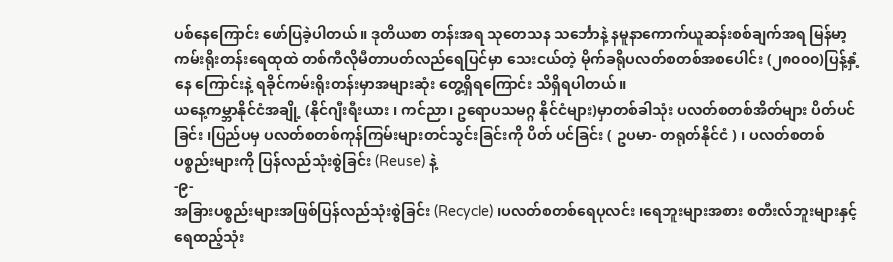ပစ်နေကြောင်း ဖော်ပြခဲ့ပါတယ်။ ဒုတိယစာ တန်းအရ သုတေသန သင်္ဘောနဲ့ နမူနာကောက်ယူဆန်းစစ်ချက်အရ မြန်မာ့ကမ်းရိုးတန်းရေထုထဲ တစ်ကီလိုမီတာပတ်လည်ရေပြင်မှာ သေးငယ်တဲ့ မိုက်ခရိုပလတ်စတစ်အစပေါင်း (၂၈၀၀၀)ပြန့်နှံ့နေ ကြောင်းနဲ့ ရခိုင်ကမ်းရိုးတန်းမှာအများဆုံး တွေ့ရှိရကြောင်း သိရှိရပါတယ်။
ယနေ့ကမ္ဘာနိုင်ငံအချို့ (နိုင်ဂျီးရီးယား ၊ ကင်ညာ၊ ဥရောပသမဂ္ဂ နိုင်ငံများ)မှာတစ်ခါသုံး ပလတ်စတစ်အိတ်များ ပိတ်ပင်ခြင်း ၊ပြည်ပမှ ပလတ်စတစ်ကုန်ကြမ်းများတင်သွင်းခြင်းကို ပိတ် ပင်ခြင်း ( ဥပမာ- တရုတ်နိုင်ငံ ) ၊ ပလတ်စတစ်ပစ္စည်းများကို ပြန်လည်သုံးစွဲခြင်း (Reuse) နဲ့
-၉-
အခြားပစ္စည်းများအဖြစ်ပြန်လည်သုံးစွဲခြင်း (Recycle) ၊ပလတ်စတစ်ရေပုလင်း ၊ရေဘူးများအစား စတီးလ်ဘူးများနှင့် ရေထည့်သုံး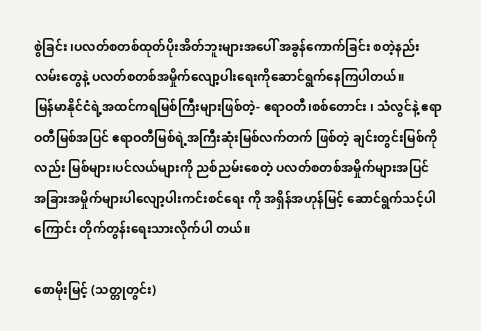စွဲခြင်း ၊ပလတ်စတစ်ထုတ်ပိုးအိတ်ဘူးများအပေါ် အခွန်ကောက်ခြင်း စတဲ့နည်းလမ်းတွေနဲ့ ပလတ်စတစ်အမှိုက်လျော့ပါးရေးကိုဆောင်ရွက်နေကြပါတယ်။
မြန်မာနိုင်ငံရဲ့အထင်ကရမြစ်ကြီးများဖြစ်တဲ့- ဧရာဝတီ၊စစ်တောင်း ၊ သံလွင်နဲ့ ဧရာဝတီမြစ်အပြင် ဧရာဝတီမြစ်ရဲ့အကြီးဆုံးမြစ်လက်တက် ဖြစ်တဲ့ ချင်းတွင်းမြစ်ကိုလည်း မြစ်များ၊ပင်လယ်များကို ညစ်ညမ်းစေတဲ့ ပလတ်စတစ်အမှိုက်များအပြင် အခြားအမှိုက်များပါလျော့ပါးကင်းစင်ရေး ကို အရှိန်အဟုန်မြင့် ဆောင်ရွက်သင့်ပါကြောင်း တိုက်တွန်းရေးသားလိုက်ပါ တယ်။

စောမိုးမြင့် (သတ္တုတွင်း)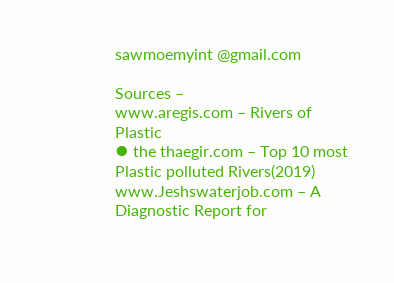sawmoemyint @gmail.com

Sources –
www.aregis.com – Rivers of Plastic
⦁ the thaegir.com – Top 10 most Plastic polluted Rivers(2019)
www.Jeshswaterjob.com – A Diagnostic Report for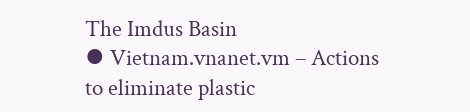The Imdus Basin
⦁ Vietnam.vnanet.vm – Actions to eliminate plastic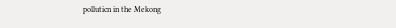polluticn in the Mekong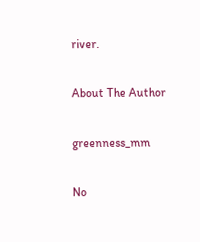river.

About The Author

greenness_mm

No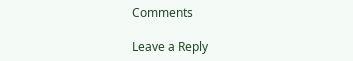Comments

Leave a Reply